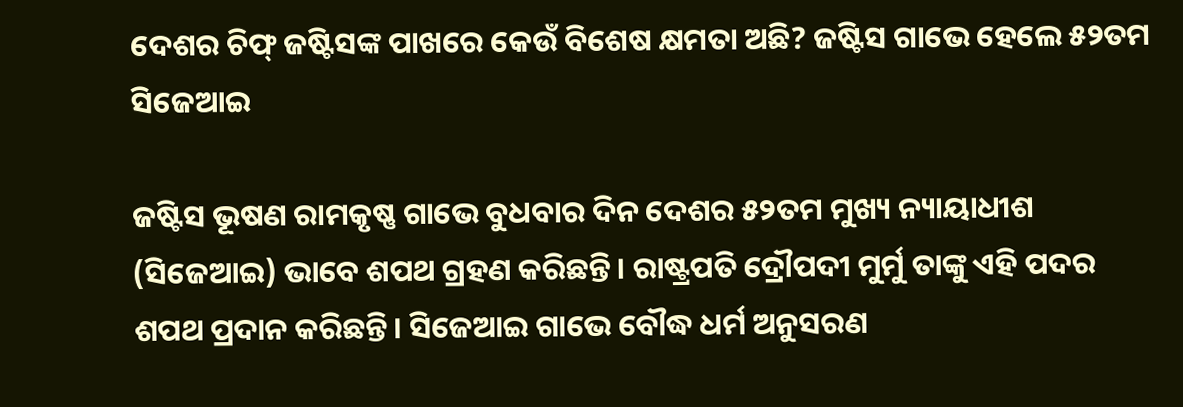ଦେଶର ଚିଫ୍ ଜଷ୍ଟିସଙ୍କ ପାଖରେ କେଉଁ ବିଶେଷ କ୍ଷମତା ଅଛି? ଜଷ୍ଟିସ ଗାଭେ ହେଲେ ୫୨ତମ ସିଜେଆଇ

ଜଷ୍ଟିସ ଭୂଷଣ ରାମକୃଷ୍ଣ ଗାଭେ ବୁଧବାର ଦିନ ଦେଶର ୫୨ତମ ମୁଖ୍ୟ ନ୍ୟାୟାଧୀଶ (ସିଜେଆଇ) ଭାବେ ଶପଥ ଗ୍ରହଣ କରିଛନ୍ତି। ରାଷ୍ଟ୍ରପତି ଦ୍ରୌପଦୀ ମୁର୍ମୁ ତାଙ୍କୁ ଏହି ପଦର ଶପଥ ପ୍ରଦାନ କରିଛନ୍ତି। ସିଜେଆଇ ଗାଭେ ବୌଦ୍ଧ ଧର୍ମ ଅନୁସରଣ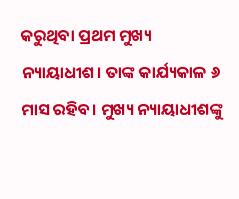କରୁଥିବା ପ୍ରଥମ ମୁଖ୍ୟ ନ୍ୟାୟାଧୀଶ। ତାଙ୍କ କାର୍ଯ୍ୟକାଳ ୬ ମାସ ରହିବ। ମୁଖ୍ୟ ନ୍ୟାୟାଧୀଶଙ୍କୁ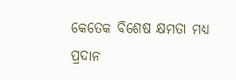କେତେକ ବିଶେଷ କ୍ଷମତା ମଧ୍ୟ ପ୍ରଦାନ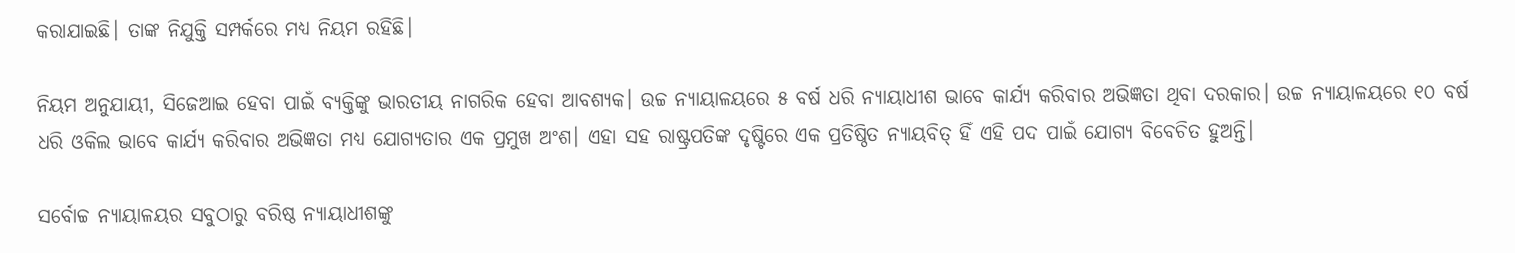କରାଯାଇଛି। ତାଙ୍କ ନିଯୁକ୍ତି ସମ୍ପର୍କରେ ମଧ୍ୟ ନିୟମ ରହିଛି।

ନିୟମ ଅନୁଯାୟୀ, ସିଜେଆଇ ହେବା ପାଇଁ ବ୍ୟକ୍ତିଙ୍କୁ ଭାରତୀୟ ନାଗରିକ ହେବା ଆବଶ୍ୟକ। ଉଚ୍ଚ ନ୍ୟାୟାଳୟରେ ୫ ବର୍ଷ ଧରି ନ୍ୟାୟାଧୀଶ ଭାବେ କାର୍ଯ୍ୟ କରିବାର ଅଭିଜ୍ଞତା ଥିବା ଦରକାର। ଉଚ୍ଚ ନ୍ୟାୟାଳୟରେ ୧୦ ବର୍ଷ ଧରି ଓକିଲ ଭାବେ କାର୍ଯ୍ୟ କରିବାର ଅଭିଜ୍ଞତା ମଧ୍ୟ ଯୋଗ୍ୟତାର ଏକ ପ୍ରମୁଖ ଅଂଶ। ଏହା ସହ ରାଷ୍ଟ୍ରପତିଙ୍କ ଦୃଷ୍ଟିରେ ଏକ ପ୍ରତିଷ୍ଠିତ ନ୍ୟାୟବିତ୍ ହିଁ ଏହି ପଦ ପାଇଁ ଯୋଗ୍ୟ ବିବେଚିତ ହୁଅନ୍ତି।

ସର୍ବୋଚ୍ଚ ନ୍ୟାୟାଳୟର ସବୁଠାରୁ ବରିଷ୍ଠ ନ୍ୟାୟାଧୀଶଙ୍କୁ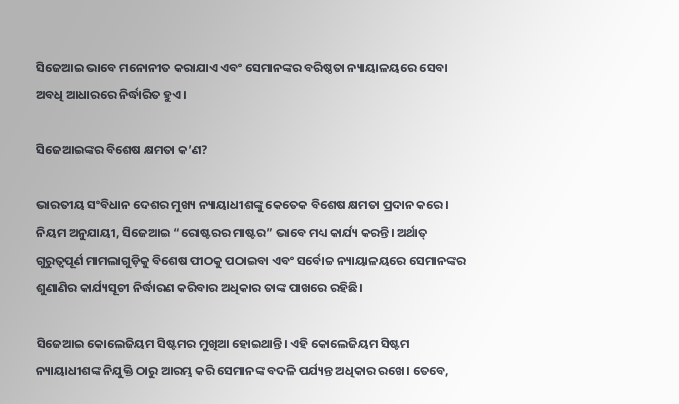ସିଜେଆଇ ଭାବେ ମନୋନୀତ କରାଯାଏ ଏବଂ ସେମାନଙ୍କର ବରିଷ୍ଠତା ନ୍ୟାୟାଳୟରେ ସେବା ଅବଧି ଆଧାରରେ ନିର୍ଦ୍ଧାରିତ ହୁଏ।

ସିଜେଆଇଙ୍କର ବିଶେଷ କ୍ଷମତା କ’ଣ?

ଭାରତୀୟ ସଂବିଧାନ ଦେଶର ମୁଖ୍ୟ ନ୍ୟାୟାଧୀଶଙ୍କୁ କେତେକ ବିଶେଷ କ୍ଷମତା ପ୍ରଦାନ କରେ। ନିୟମ ଅନୁଯାୟୀ, ସିଜେଆଇ “ରୋଷ୍ଟରର ମାଷ୍ଟର” ଭାବେ ମଧ୍ୟ କାର୍ଯ୍ୟ କରନ୍ତି। ଅର୍ଥାତ୍ ଗୁରୁତ୍ବପୂର୍ଣ ମାମଲାଗୁଡ଼ିକୁ ବିଶେଷ ପୀଠକୁ ପଠାଇବା ଏବଂ ସର୍ବୋଚ୍ଚ ନ୍ୟାୟାଳୟରେ ସେମାନଙ୍କର ଶୁଣାଣିର କାର୍ଯ୍ୟସୂଚୀ ନିର୍ଦ୍ଧାରଣ କରିବାର ଅଧିକାର ତାଙ୍କ ପାଖରେ ରହିଛି।

ସିଜେଆଇ କୋଲେଜିୟମ ସିଷ୍ଟମର ମୁଖିଆ ହୋଇଥାନ୍ତି। ଏହି କୋଲେଜିୟମ ସିଷ୍ଟମ ନ୍ୟାୟାଧୀଶଙ୍କ ନିଯୁକ୍ତି ଠାରୁ ଆରମ୍ଭ କରି ସେମାନଙ୍କ ବଦଳି ପର୍ଯ୍ୟନ୍ତ ଅଧିକାର ରଖେ। ତେବେ,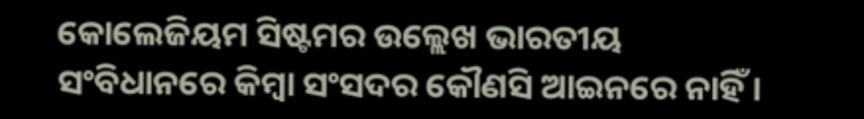କୋଲେଜିୟମ ସିଷ୍ଟମର ଉଲ୍ଲେଖ ଭାରତୀୟ ସଂବିଧାନରେ କିମ୍ବା ସଂସଦର କୌଣସି ଆଇନରେ ନାହିଁ।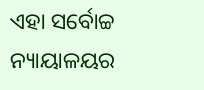ଏହା ସର୍ବୋଚ୍ଚ ନ୍ୟାୟାଳୟର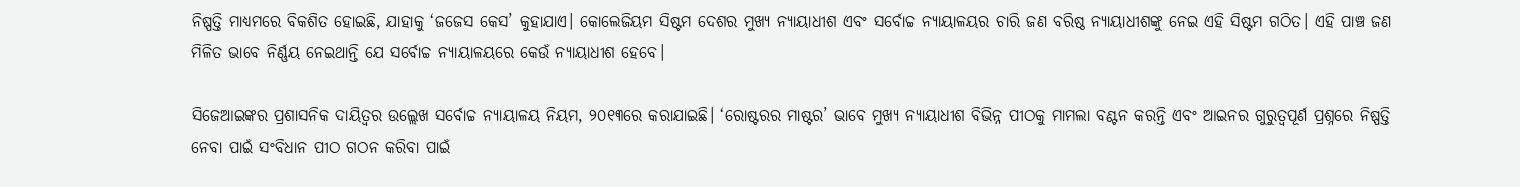ନିଷ୍ପତ୍ତି ମାଧ୍ୟମରେ ବିକଶିତ ହୋଇଛି, ଯାହାକୁ ‘ଜଜେସ କେସ’ କୁହାଯାଏ। କୋଲେଜିୟମ ସିଷ୍ଟମ ଦେଶର ମୁଖ୍ୟ ନ୍ୟାୟାଧୀଶ ଏବଂ ସର୍ବୋଚ୍ଚ ନ୍ୟାୟାଳୟର ଚାରି ଜଣ ବରିଷ୍ଠ ନ୍ୟାୟାଧୀଶଙ୍କୁ ନେଇ ଏହି ସିଷ୍ଟମ ଗଠିତ। ଏହି ପାଞ୍ଚ ଜଣ ମିଳିତ ଭାବେ ନିର୍ଣ୍ଣୟ ନେଇଥାନ୍ତି ଯେ ସର୍ବୋଚ୍ଚ ନ୍ୟାୟାଳୟରେ କେଉଁ ନ୍ୟାୟାଧୀଶ ହେବେ।

ସିଜେଆଇଙ୍କର ପ୍ରଶାସନିକ ଦାୟିତ୍ୱର ଉଲ୍ଲେଖ ସର୍ବୋଚ୍ଚ ନ୍ୟାୟାଳୟ ନିୟମ, ୨୦୧୩ରେ କରାଯାଇଛି। ‘ରୋଷ୍ଟରର ମାଷ୍ଟର’ ଭାବେ ମୁଖ୍ୟ ନ୍ୟାୟାଧୀଶ ବିଭିନ୍ନ ପୀଠକୁ ମାମଲା ବଣ୍ଟନ କରନ୍ତି ଏବଂ ଆଇନର ଗୁରୁତ୍ବପୂର୍ଣ ପ୍ରଶ୍ନରେ ନିଷ୍ପତ୍ତି ନେବା ପାଇଁ ସଂବିଧାନ ପୀଠ ଗଠନ କରିବା ପାଇଁ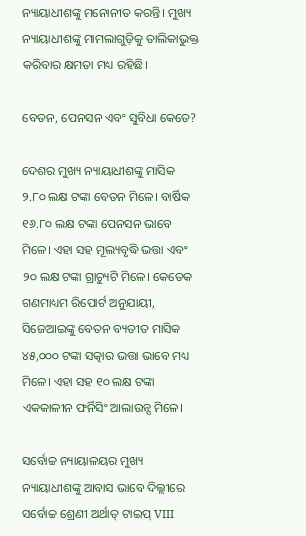ନ୍ୟାୟାଧୀଶଙ୍କୁ ମନୋନୀତ କରନ୍ତି। ମୁଖ୍ୟ ନ୍ୟାୟାଧୀଶଙ୍କୁ ମାମଲାଗୁଡ଼ିକୁ ତାଲିକାଭୁକ୍ତ କରିବାର କ୍ଷମତା ମଧ୍ୟ ରହିଛି।

ବେତନ, ପେନସନ ଏବଂ ସୁବିଧା କେତେ?

ଦେଶର ମୁଖ୍ୟ ନ୍ୟାୟାଧୀଶଙ୍କୁ ମାସିକ ୨.୮୦ ଲକ୍ଷ ଟଙ୍କା ବେତନ ମିଳେ। ବାର୍ଷିକ ୧୬.୮୦ ଲକ୍ଷ ଟଙ୍କା ପେନସନ ଭାବେ ମିଳେ। ଏହା ସହ ମୂଲ୍ୟବୃଦ୍ଧି ଭତ୍ତା ଏବଂ ୨୦ ଲକ୍ଷ ଟଙ୍କା ଗ୍ରାଚ୍ୟୁଟି ମିଳେ। କେତେକ ଗଣମାଧ୍ୟମ ରିପୋର୍ଟ ଅନୁଯାୟୀ, ସିଜେଆଇଙ୍କୁ ବେତନ ବ୍ୟତୀତ ମାସିକ ୪୫,୦୦୦ ଟଙ୍କା ସତ୍କାର ଭତ୍ତା ଭାବେ ମଧ୍ୟ ମିଳେ। ଏହା ସହ ୧୦ ଲକ୍ଷ ଟଙ୍କା ଏକକାଳୀନ ଫର୍ନିସିଂ ଆଲାଉନ୍ସ ମିଳେ।

ସର୍ବୋଚ୍ଚ ନ୍ୟାୟାଳୟର ମୁଖ୍ୟ ନ୍ୟାୟାଧୀଶଙ୍କୁ ଆବାସ ଭାବେ ଦିଲ୍ଲୀରେ ସର୍ବୋଚ୍ଚ ଶ୍ରେଣୀ ଅର୍ଥାତ୍ ଟାଇପ୍ VIII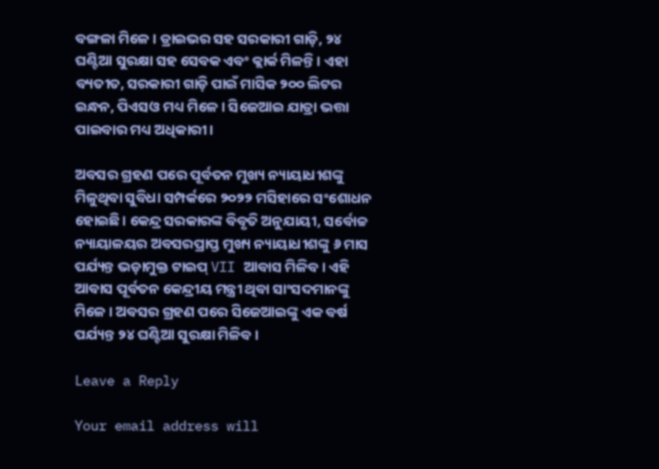ବଙ୍ଗଳା ମିଳେ। ଡ୍ରାଇଭର ସହ ସରକାରୀ ଗାଡ଼ି, ୨୪ ଘଣ୍ଟିଆ ସୁରକ୍ଷା ସହ ସେବକ ଏବଂ କ୍ଲାର୍କ ମିଳନ୍ତି। ଏହା ବ୍ୟତୀତ, ସରକାରୀ ଗାଡ଼ି ପାଇଁ ମାସିକ ୨୦୦ ଲିଟର ଇନ୍ଧନ, ପିଏସଓ ମଧ୍ୟ ମିଳେ। ସିଜେଆଇ ଯାତ୍ରା ଭତ୍ତା ପାଇବାର ମଧ୍ୟ ଅଧିକାରୀ।

ଅବସର ଗ୍ରହଣ ପରେ ପୂର୍ବତନ ମୁଖ୍ୟ ନ୍ୟାୟାଧୀଶଙ୍କୁ ମିଳୁଥିବା ସୁବିଧା ସମ୍ପର୍କରେ ୨୦୨୨ ମସିହାରେ ସଂଶୋଧନ ହୋଇଛି। କେନ୍ଦ୍ର ସରକାରଙ୍କ ବିବୃତି ଅନୁଯାୟୀ, ସର୍ବୋଚ୍ଚ ନ୍ୟାୟାଳୟର ଅବସରପ୍ରାପ୍ତ ମୁଖ୍ୟ ନ୍ୟାୟାଧୀଶଙ୍କୁ ୬ ମାସ ପର୍ଯ୍ୟନ୍ତ ଭଡ଼ାମୁକ୍ତ ଟାଇପ୍ VII ଆବାସ ମିଳିବ। ଏହି ଆବାସ ପୂର୍ବତନ କେନ୍ଦ୍ରୀୟ ମନ୍ତ୍ରୀ ଥିବା ସାଂସଦମାନଙ୍କୁ ମିଳେ। ଅବସର ଗ୍ରହଣ ପରେ ସିଜେଆଇଙ୍କୁ ଏକ ବର୍ଷ ପର୍ଯ୍ୟନ୍ତ ୨୪ ଘଣ୍ଟିଆ ସୁରକ୍ଷା ମିଳିବ।

Leave a Reply

Your email address will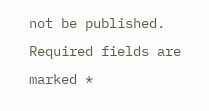not be published. Required fields are marked *